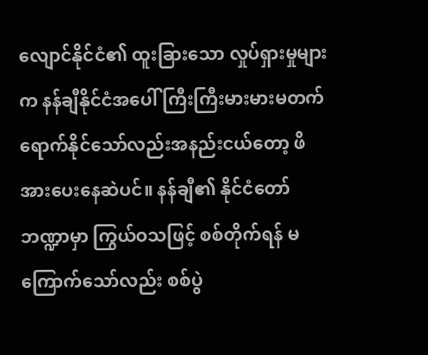လျောင်နိုင်ငံ၏ ထူးခြားသော လှုပ်ရှားမှုများက နန်ချီနိုင်ငံအပေါ် ကြီးကြီးမားမားမတက်ရောက်နိုင်သော်လည်းအနည်းငယ်တော့ ဖိအားပေးနေဆဲပင်။ နန်ချီ၏ နိုင်ငံတော်ဘဏ္ဍာမှာ ကြွယ်ဝသဖြင့် စစ်တိုက်ရန် မကြောက်သော်လည်း စစ်ပွဲ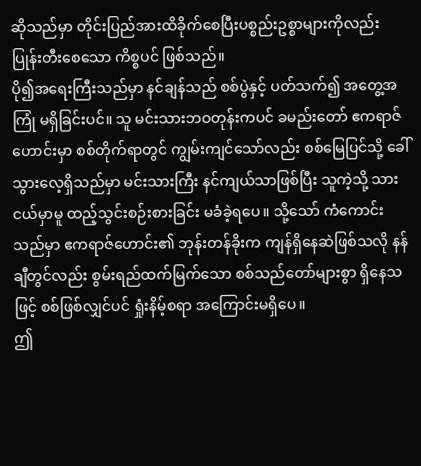ဆိုသည်မှာ တိုင်းပြည်အားထိခိုက်စေပြီးပစ္စည်းဥစ္စာများကိုလည်း ပြုန်းတီးစေသော ကိစ္စပင် ဖြစ်သည်။
ပို၍အရေးကြီးသည်မှာ နင်ချန်သည် စစ်ပွဲနှင့် ပတ်သက်၍ အတွေ့အကြုံ မရှိခြင်းပင်။ သူ မင်းသားဘဝတုန်းကပင် ခမည်းတော် ဧကရာဇ်ဟောင်းမှာ စစ်တိုက်ရာတွင် ကျွမ်းကျင်သော်လည်း စစ်မြေပြင်သို့ ခေါ်သွားလေ့ရှိသည်မှာ မင်းသားကြီး နင်ကျယ်သာဖြစ်ပြီး သူကဲ့သို့ သားငယ်မှာမူ ထည့်သွင်းစဉ်းစားခြင်း မခံခဲ့ရပေ။ သို့သော် ကံကောင်းသည်မှာ ဧကရာဇ်ဟောင်း၏ ဘုန်းတန်ခိုးက ကျန်ရှိနေဆဲဖြစ်သလို နန်ချီတွင်လည်း စွမ်းရည်ထက်မြက်သော စစ်သည်တော်များစွာ ရှိနေသဖြင့် စစ်ဖြစ်လျှင်ပင် ရှုံးနိမ့်စရာ အကြောင်းမရှိပေ။
ဤ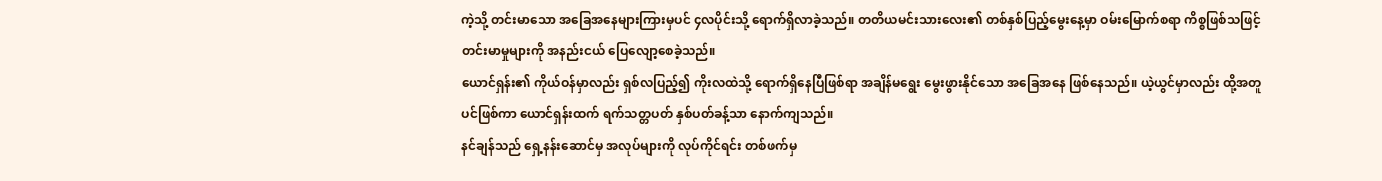ကဲ့သို့ တင်းမာသော အခြေအနေများကြားမှပင် ၄လပိုင်းသို့ ရောက်ရှိလာခဲ့သည်။ တတိယမင်းသားလေး၏ တစ်နှစ်ပြည့်မွေးနေ့မှာ ဝမ်းမြောက်စရာ ကိစ္စဖြစ်သဖြင့် တင်းမာမှုများကို အနည်းငယ် ပြေလျော့စေခဲ့သည်။
ယောင်ရှန်း၏ ကိုယ်ဝန်မှာလည်း ရှစ်လပြည့်၍ ကိုးလထဲသို့ ရောက်ရှိနေပြီဖြစ်ရာ အချိန်မရွေး မွေးဖွားနိုင်သော အခြေအနေ ဖြစ်နေသည်။ ယဲ့ယွင်မှာလည်း ထို့အတူပင်ဖြစ်ကာ ယောင်ရှန်းထက် ရက်သတ္တပတ် နှစ်ပတ်ခန့်သာ နောက်ကျသည်။
နင်ချန်သည် ရှေ့နန်းဆောင်မှ အလုပ်များကို လုပ်ကိုင်ရင်း တစ်ဖက်မှ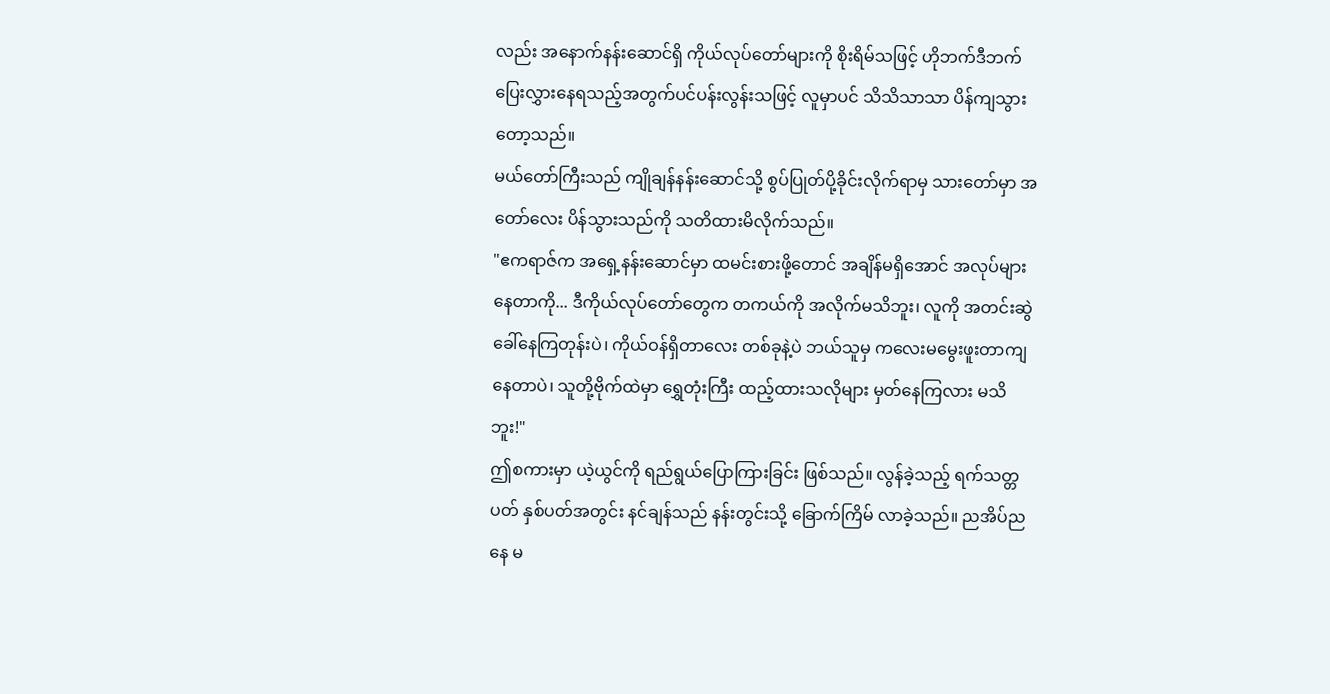လည်း အနောက်နန်းဆောင်ရှိ ကိုယ်လုပ်တော်များကို စိုးရိမ်သဖြင့် ဟိုဘက်ဒီဘက် ပြေးလွှားနေရသည့်အတွက်ပင်ပန်းလွန်းသဖြင့် လူမှာပင် သိသိသာသာ ပိန်ကျသွားတော့သည်။
မယ်တော်ကြီးသည် ကျိုချန်နန်းဆောင်သို့ စွပ်ပြုတ်ပို့ခိုင်းလိုက်ရာမှ သားတော်မှာ အတော်လေး ပိန်သွားသည်ကို သတိထားမိလိုက်သည်။
"ဧကရာဇ်က အရှေ့နန်းဆောင်မှာ ထမင်းစားဖို့တောင် အချိန်မရှိအောင် အလုပ်များနေတာကို... ဒီကိုယ်လုပ်တော်တွေက တကယ်ကို အလိုက်မသိဘူး၊ လူကို အတင်းဆွဲခေါ်နေကြတုန်းပဲ၊ ကိုယ်ဝန်ရှိတာလေး တစ်ခုနဲ့ပဲ ဘယ်သူမှ ကလေးမမွေးဖူးတာကျနေတာပဲ၊ သူတို့ဗိုက်ထဲမှာ ရွှေတုံးကြီး ထည့်ထားသလိုများ မှတ်နေကြလား မသိဘူး!"
ဤစကားမှာ ယဲ့ယွင်ကို ရည်ရွယ်ပြောကြားခြင်း ဖြစ်သည်။ လွန်ခဲ့သည့် ရက်သတ္တပတ် နှစ်ပတ်အတွင်း နင်ချန်သည် နန်းတွင်းသို့ ခြောက်ကြိမ် လာခဲ့သည်။ ညအိပ်ညနေ မ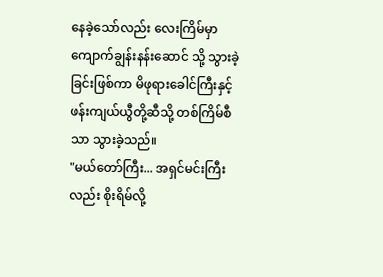နေခဲ့သော်လည်း လေးကြိမ်မှာ ကျောက်ချွန်းနန်းဆောင် သို့ သွားခဲ့ခြင်းဖြစ်ကာ မိဖုရားခေါင်ကြီးနှင့် ဖန်းကျယ်ယွီတို့ဆီသို့ တစ်ကြိမ်စီသာ သွားခဲ့သည်။
"မယ်တော်ကြီး... အရှင်မင်းကြီးလည်း စိုးရိမ်လို့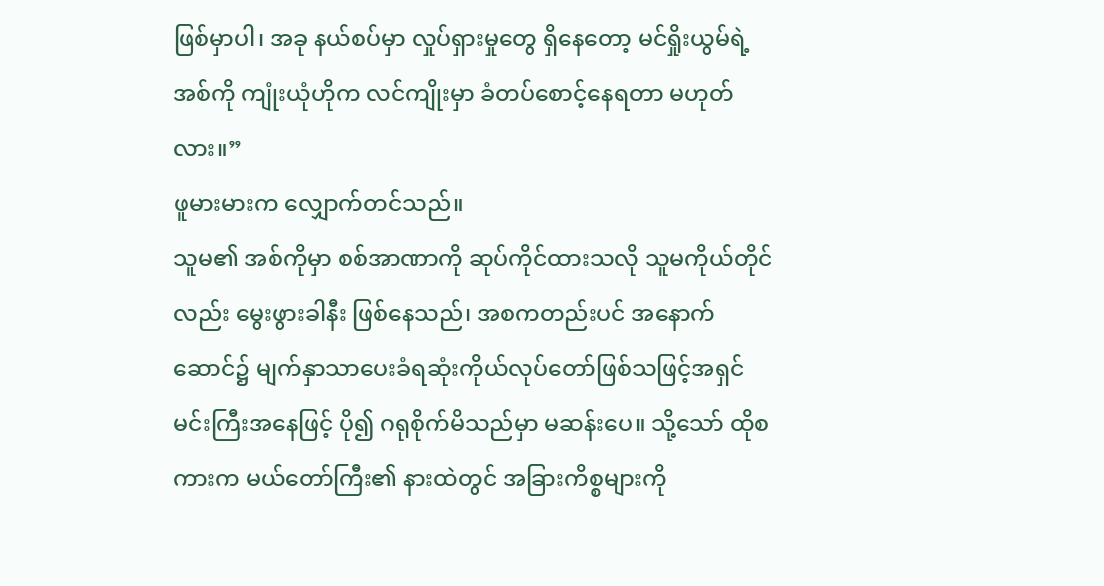ဖြစ်မှာပါ၊ အခု နယ်စပ်မှာ လှုပ်ရှားမှုတွေ ရှိနေတော့ မင်ရှိုးယွမ်ရဲ့ အစ်ကို ကျုံးယုံဟိုက လင်ကျိုးမှာ ခံတပ်စောင့်နေရတာ မဟုတ်လား။”
ဖူမားမားက လျှောက်တင်သည်။
သူမ၏ အစ်ကိုမှာ စစ်အာဏာကို ဆုပ်ကိုင်ထားသလို သူမကိုယ်တိုင်လည်း မွေးဖွားခါနီး ဖြစ်နေသည်၊ အစကတည်းပင် အနောက်ဆောင်၌ မျက်နှာသာပေးခံရဆုံးကိုယ်လုပ်တော်ဖြစ်သဖြင့်အရှင်မင်းကြီးအနေဖြင့် ပို၍ ဂရုစိုက်မိသည်မှာ မဆန်းပေ။ သို့သော် ထိုစကားက မယ်တော်ကြီး၏ နားထဲတွင် အခြားကိစ္စများကို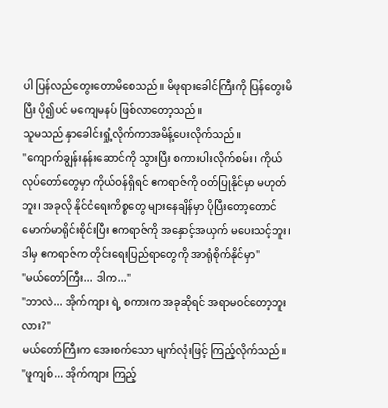ပါ ပြန်လည်တွေးတောမိစေသည်။ မိဖုရားခေါင်ကြီးကို ပြန်တွေးမိပြီး ပို၍ပင် မကျေမနပ် ဖြစ်လာတော့သည်။
သူမသည် နှာခေါင်းရှုံ့လိုက်ကာအမိန့်ပေးလိုက်သည်။
"ကျောက်ချွန်းနန်းဆောင်ကို သွားပြီး စကားပါးလိုက်စမ်း၊ ကိုယ်လုပ်တော်တွေမှာ ကိုယ်ဝန်ရှိရင် ဧကရာဇ်ကို ဝတ်ပြုနိုင်မှာ မဟုတ်ဘူး၊ အခုလို နိုင်ငံရေးကိစ္စတွေ များနေချိန်မှာ ပိုပြီးတော့တောင် မောက်မာရိုင်းစိုင်းပြီး ဧကရာဇ်ကို အနှောင့်အယှက် မပေးသင့်ဘူး၊ ဒါမှ ဧကရာဇ်က တိုင်းရေးပြည်ရာတွေကို အာရုံစိုက်နိုင်မှာ"
"မယ်တော်ကြီး... ဒါက..."
"ဘာလဲ... အိုက်ကျား ရဲ့ စကားက အခုဆိုရင် အရာမဝင်တော့ဘူးလား?"
မယ်တော်ကြီးက အေးစက်သော မျက်လုံးဖြင့် ကြည့်လိုက်သည်။
"ဖူကျစ်... အိုက်ကျား ကြည့်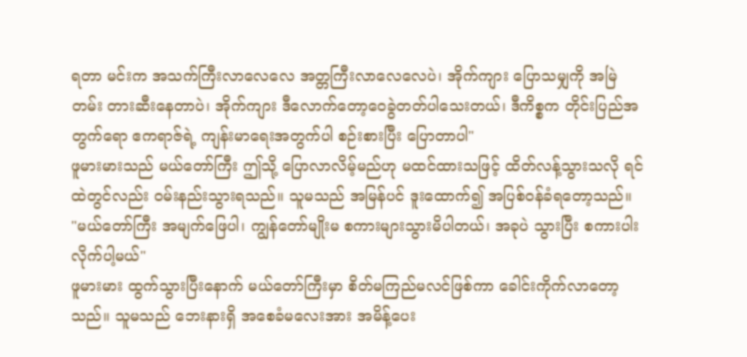ရတာ မင်းက အသက်ကြီးလာလေလေ အတ္တကြီးလာလေလေပဲ၊ အိုက်ကျား ပြောသမျှကို အမြဲတမ်း တားဆီးနေတာပဲ၊ အိုက်ကျား ဒီလောက်တော့ဝေခွဲတတ်ပါသေးတယ်၊ ဒီကိစ္စက တိုင်းပြည်အတွက်ရော ဧကရာဇ်ရဲ့ ကျန်းမာရေးအတွက်ပါ စဉ်းစားပြီး ပြောတာပါ"
ဖူမားမားသည် မယ်တော်ကြီး ဤသို့ ပြောလာလိမ့်မည်ဟု မထင်ထားသဖြင့် ထိတ်လန့်သွားသလို ရင်ထဲတွင်လည်း ဝမ်းနည်းသွားရသည်။ သူမသည် အမြန်ပင် ဒူးထောက်၍ အပြစ်ဝန်ခံရတော့သည်။
"မယ်တော်ကြီး အမျက်ဖြေပါ၊ ကျွန်တော်မျိုးမ စကားများသွားမိပါတယ်၊ အခုပဲ သွားပြီး စကားပါးလိုက်ပါ့မယ်"
ဖူမားမား ထွက်သွားပြီးနောက် မယ်တော်ကြီးမှာ စိတ်မကြည်မလင်ဖြစ်ကာ ခေါင်းကိုက်လာတော့သည်။ သူမသည် ဘေးနားရှိ အစေခံမလေးအား အမိန့်ပေး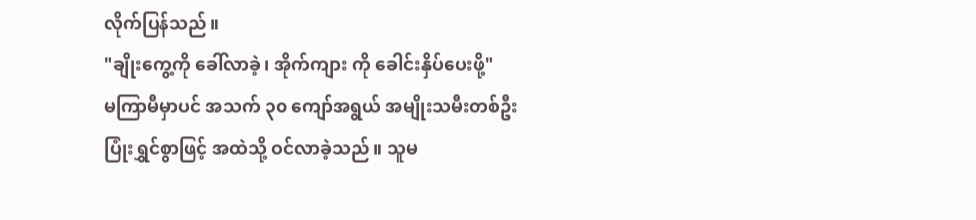လိုက်ပြန်သည်။
"ချိုးကွေ့ကို ခေါ်လာခဲ့၊ အိုက်ကျား ကို ခေါင်းနှိပ်ပေးဖို့"
မကြာမီမှာပင် အသက် ၃၀ ကျော်အရွယ် အမျိုးသမီးတစ်ဦး ပြုံးရွှင်စွာဖြင့် အထဲသို့ ဝင်လာခဲ့သည်။ သူမ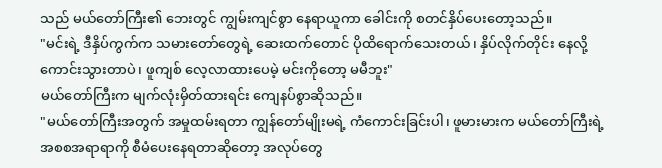သည် မယ်တော်ကြီး၏ ဘေးတွင် ကျွမ်းကျင်စွာ နေရာယူကာ ခေါင်းကို စတင်နှိပ်ပေးတော့သည်။
"မင်းရဲ့ ဒီနှိပ်ကွက်က သမားတော်တွေရဲ့ ဆေးထက်တောင် ပိုထိရောက်သေးတယ်၊ နှိပ်လိုက်တိုင်း နေလို့ကောင်းသွားတာပဲ၊ ဖူကျစ် လေ့လာထားပေမဲ့ မင်းကိုတော့ မမီဘူး"
မယ်တော်ကြီးက မျက်လုံးမှိတ်ထားရင်း ကျေနပ်စွာဆိုသည်။
"မယ်တော်ကြီးအတွက် အမှုထမ်းရတာ ကျွန်တော်မျိုးမရဲ့ ကံကောင်းခြင်းပါ၊ ဖူမားမားက မယ်တော်ကြီးရဲ့ အစစအရာရာကို စီမံပေးနေရတာဆိုတော့ အလုပ်တွေ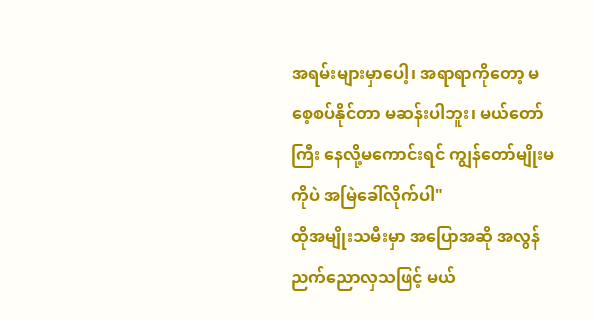အရမ်းများမှာပေါ့၊ အရာရာကိုတော့ မစေ့စပ်နိုင်တာ မဆန်းပါဘူး၊ မယ်တော်ကြီး နေလို့မကောင်းရင် ကျွန်တော်မျိုးမကိုပဲ အမြဲခေါ်လိုက်ပါ"
ထိုအမျိုးသမီးမှာ အပြောအဆို အလွန်ညက်ညောလှသဖြင့် မယ်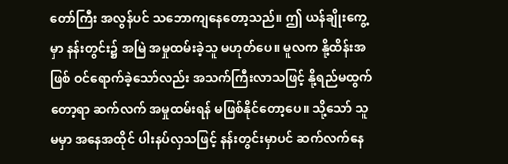တော်ကြီး အလွန်ပင် သဘောကျနေတော့သည်။ ဤ ယန်ချိုးကွေ့ မှာ နန်းတွင်း၌ အမြဲ အမှုထမ်းခဲ့သူ မဟုတ်ပေ။ မူလက နို့ထိန်းအဖြစ် ဝင်ရောက်ခဲ့သော်လည်း အသက်ကြီးလာသဖြင့် နို့ရည်မထွက်တော့ရာ ဆက်လက် အမှုထမ်းရန် မဖြစ်နိုင်တော့ပေ။ သို့သော် သူမမှာ အနေအထိုင် ပါးနပ်လှသဖြင့် နန်းတွင်းမှာပင် ဆက်လက်နေ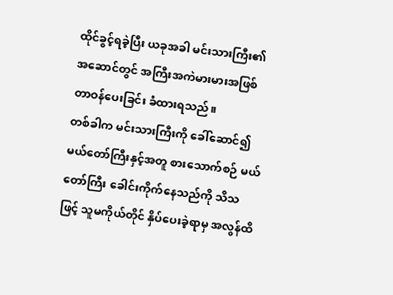ထိုင်ခွင့်ရခဲ့ပြီး ယခုအခါ မင်းသားကြီး၏ အဆောင်တွင် အကြီးအကဲမားမားအဖြစ် တာဝန်ပေးခြင်း ခံထားရသည်။
တစ်ခါက မင်းသားကြီးကို ခေါ်ဆောင်၍ မယ်တော်ကြီးနှင့်အတူ စားသောက်စဉ် မယ်တော်ကြီး ခေါင်းကိုက်နေသည်ကို သိသဖြင့် သူမကိုယ်တိုင် နှိပ်ပေးခဲ့ရာမှ အလွန်ထိ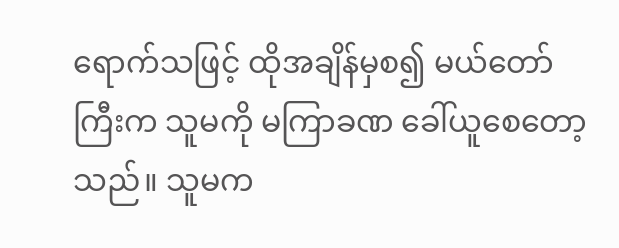ရောက်သဖြင့် ထိုအချိန်မှစ၍ မယ်တော်ကြီးက သူမကို မကြာခဏ ခေါ်ယူစေတော့သည်။ သူမက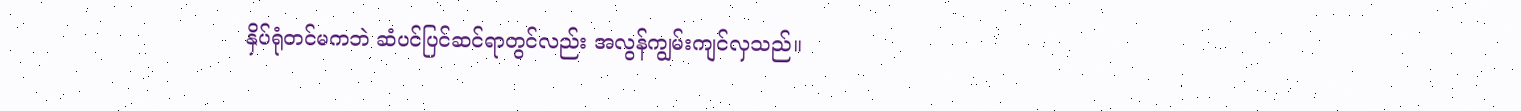နှိပ်ရုံတင်မကဘဲ ဆံပင်ပြင်ဆင်ရာတွင်လည်း အလွန်ကျွမ်းကျင်လှသည်။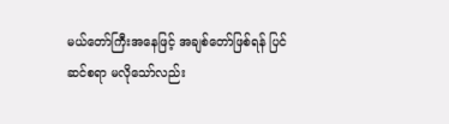မယ်တော်ကြီးအနေဖြင့် အချစ်တော်ဖြစ်ရန် ပြင်ဆင်စရာ မလိုသော်လည်း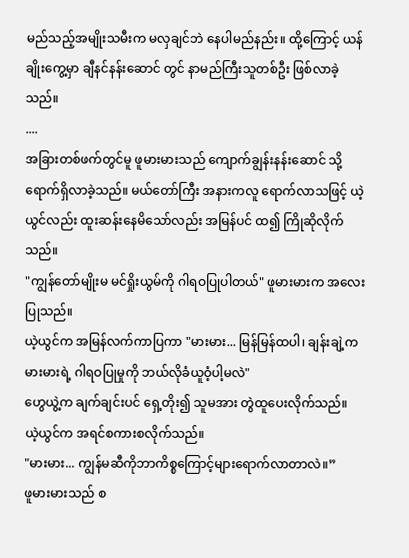မည်သည့်အမျိုးသမီးက မလှချင်ဘဲ နေပါမည်နည်း။ ထို့ကြောင့် ယန်ချိုးကွေ့မှာ ချီနင်နန်းဆောင် တွင် နာမည်ကြီးသူတစ်ဦး ဖြစ်လာခဲ့သည်။
....
အခြားတစ်ဖက်တွင်မူ ဖူမားမားသည် ကျောက်ချွန်းနန်းဆောင် သို့ ရောက်ရှိလာခဲ့သည်။ မယ်တော်ကြီး အနားကလူ ရောက်လာသဖြင့် ယဲ့ယွင်လည်း ထူးဆန်းနေမိသော်လည်း အမြန်ပင် ထ၍ ကြိုဆိုလိုက်သည်။
"ကျွန်တော်မျိုးမ မင်ရှိုးယွမ်ကို ဂါရဝပြုပါတယ်" ဖူမားမားက အလေးပြုသည်။
ယဲ့ယွင်က အမြန်လက်ကာပြကာ "မားမား... မြန်မြန်ထပါ၊ ချန်းချဲ့က မားမားရဲ့ ဂါရဝပြုမှုကို ဘယ်လိုခံယူဝံ့ပါ့မလဲ"
ဟွေယွဲ့က ချက်ချင်းပင် ရှေ့တိုး၍ သူမအား တွဲထူပေးလိုက်သည်။
ယဲ့ယွင်က အရင်စကားစလိုက်သည်။
"မားမား... ကျွန်မဆီကိုဘာကိစ္စကြောင့်များရောက်လာတာလဲ။”
ဖူမားမားသည် စ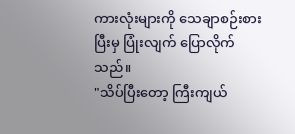ကားလုံးများကို သေချာစဉ်းစားပြီးမှ ပြုံးလျက် ပြောလိုက်သည်။
"သိပ်ပြီးတော့ ကြီးကျယ်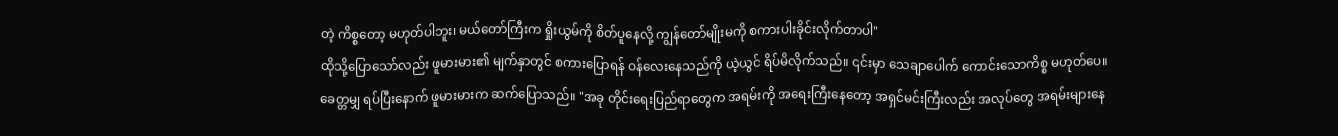တဲ့ ကိစ္စတော့ မဟုတ်ပါဘူး၊ မယ်တော်ကြီးက ရှိုးယွမ်ကို စိတ်ပူနေလို့ ကျွန်တော်မျိုးမကို စကားပါးခိုင်းလိုက်တာပါ"
ထိုသို့ပြောသော်လည်း ဖူမားမား၏ မျက်နှာတွင် စကားပြောရန် ဝန်လေးနေသည်ကို ယဲ့ယွင် ရိပ်မိလိုက်သည်။ ၎င်းမှာ သေချာပေါက် ကောင်းသောကိစ္စ မဟုတ်ပေ။
ခေတ္တမျှ ရပ်ပြီးနောက် ဖူမားမားက ဆက်ပြောသည်။ "အခု တိုင်းရေးပြည်ရာတွေက အရမ်းကို အရေးကြီးနေတော့ အရှင်မင်းကြီးလည်း အလုပ်တွေ အရမ်းများနေ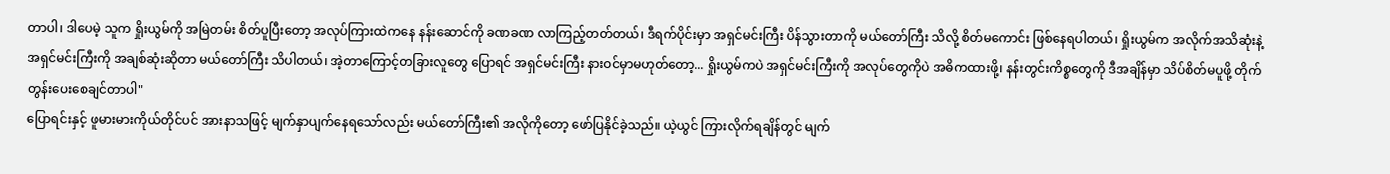တာပါ၊ ဒါပေမဲ့ သူက ရှိုးယွမ်ကို အမြဲတမ်း စိတ်ပူပြီးတော့ အလုပ်ကြားထဲကနေ နန်းဆောင်ကို ခဏခဏ လာကြည့်တတ်တယ်၊ ဒီရက်ပိုင်းမှာ အရှင်မင်းကြီး ပိန်သွားတာကို မယ်တော်ကြီး သိလို့ စိတ်မကောင်း ဖြစ်နေရပါတယ်၊ ရှိုးယွမ်က အလိုက်အသိဆုံးနဲ့ အရှင်မင်းကြီးကို အချစ်ဆုံးဆိုတာ မယ်တော်ကြီး သိပါတယ်၊ အဲ့တာကြောင့်တခြားလူတွေ ပြောရင် အရှင်မင်းကြီး နားဝင်မှာမဟုတ်တော့... ရှိုးယွမ်ကပဲ အရှင်မင်းကြီးကို အလုပ်တွေကိုပဲ အဓိကထားဖို့၊ နန်းတွင်းကိစ္စတွေကို ဒီအချိန်မှာ သိပ်စိတ်မပူဖို့ တိုက်တွန်းပေးစေချင်တာပါ"
ပြောရင်းနှင့် ဖူမားမားကိုယ်တိုင်ပင် အားနာသဖြင့် မျက်နှာပျက်နေရသော်လည်း မယ်တော်ကြီး၏ အလိုကိုတော့ ဖော်ပြနိုင်ခဲ့သည်။ ယဲ့ယွင် ကြားလိုက်ရချိန်တွင် မျက်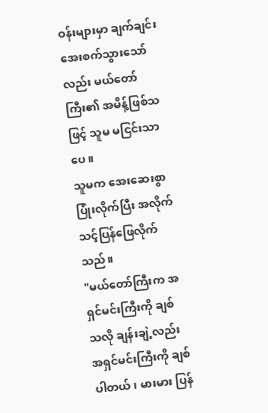ဝန်းများမှာ ချက်ချင်း အေးစက်သွားသော်လည်း မယ်တော်ကြီး၏ အမိန့်ဖြစ်သဖြင့် သူမ မငြင်းသာပေ။
သူမက အေးဆေးစွာ ပြုံးလိုက်ပြီး အလိုက်သင့်ပြန်ဖြေလိုက်သည်။
"မယ်တော်ကြီးက အရှင်မင်းကြီးကို ချစ်သလို ချန်းချဲ့လည်း အရှင်မင်းကြီးကို ချစ်ပါတယ်၊ မားမား ပြန်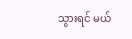သွားရင် မယ်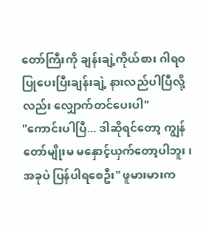တော်ကြီးကို ချန်းချဲ့ကိုယ်စား ဂါရဝပြုပေးပြီးချန်းချဲ့ နားလည်ပါပြီလို့လည်း လျှောက်တင်ပေးပါ"
"ကောင်းပါပြီ... ဒါဆိုရင်တော့ ကျွန်တော်မျိုးမ မနှောင့်ယှက်တော့ပါဘူး၊ အခုပဲ ပြန်ပါရစေဦး" ဖူမားမားက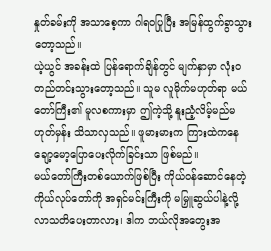နှုတ်ခမ်းကို အသာစေ့ကာ ဂါရဝပြုပြီး အမြန်ထွက်ခွာသွားတော့သည်။
ယဲ့ယွင် အခန်းထဲ ပြန်ရောက်ချိန်တွင် မျက်နှာမှာ လုံးဝ တည်တင်းသွားတော့သည်။ သူမ လူမိုက်မဟုတ်ရာ မယ်တော်ကြီး၏ မူလစကားမှာ ဤကဲ့သို့ နူးညံ့လိမ့်မည်မဟုတ်မှန်း သိသာလှသည်။ ဖူမားမားက ကြားထဲကနေ ချော့မော့ပြောပေးလိုက်ခြင်းသာ ဖြစ်မည်။
မယ်တော်ကြီးတစ်ယောက်ဖြစ်ပြီး ကိုယ်ဝန်ဆောင်နေတဲ့ ကိုယ်လုပ်တော်ကို အရှင်မင်းကြီးကို မမြှူဆွယ်ပါနဲ့လို့ လာသတိပေးတာလား၊ ဒါက ဘယ်လိုအတွေးအ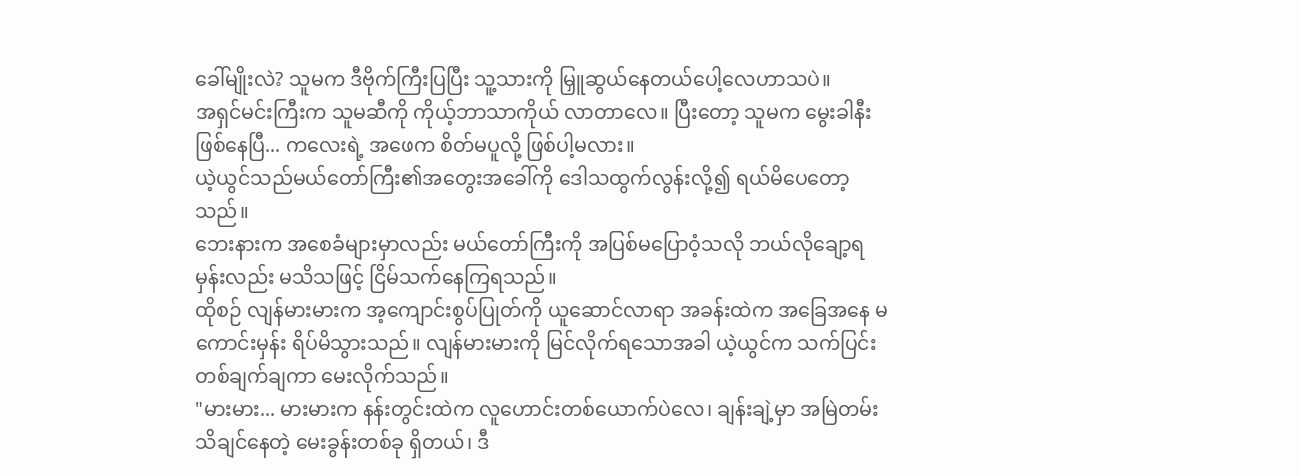ခေါ်မျိုးလဲ? သူမက ဒီဗိုက်ကြီးပြပြီး သူ့သားကို မြှူဆွယ်နေတယ်ပေါ့လေဟာသပဲ။
အရှင်မင်းကြီးက သူမဆီကို ကိုယ့်ဘာသာကိုယ် လာတာလေ။ ပြီးတော့ သူမက မွေးခါနီးဖြစ်နေပြီ... ကလေးရဲ့ အဖေက စိတ်မပူလို့ ဖြစ်ပါ့မလား။
ယဲ့ယွင်သည်မယ်တော်ကြီး၏အတွေးအခေါ်ကို ဒေါသထွက်လွန်းလို့၍ ရယ်မိပေတော့သည်။
ဘေးနားက အစေခံများမှာလည်း မယ်တော်ကြီးကို အပြစ်မပြောဝံ့သလို ဘယ်လိုချော့ရမှန်းလည်း မသိသဖြင့် ငြိမ်သက်နေကြရသည်။
ထိုစဉ် လျန်မားမားက အ့ကျောင်းစွပ်ပြုတ်ကို ယူဆောင်လာရာ အခန်းထဲက အခြေအနေ မကောင်းမှန်း ရိပ်မိသွားသည်။ လျန်မားမားကို မြင်လိုက်ရသောအခါ ယဲ့ယွင်က သက်ပြင်းတစ်ချက်ချကာ မေးလိုက်သည်။
"မားမား... မားမားက နန်းတွင်းထဲက လူဟောင်းတစ်ယောက်ပဲလေ၊ ချန်းချဲ့မှာ အမြဲတမ်း သိချင်နေတဲ့ မေးခွန်းတစ်ခု ရှိတယ်၊ ဒီ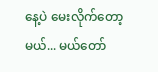နေ့ပဲ မေးလိုက်တော့မယ်... မယ်တော်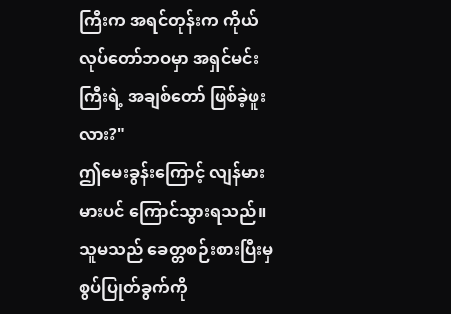ကြီးက အရင်တုန်းက ကိုယ်လုပ်တော်ဘဝမှာ အရှင်မင်းကြီးရဲ့ အချစ်တော် ဖြစ်ခဲ့ဖူးလား?"
ဤမေးခွန်းကြောင့် လျန်မားမားပင် ကြောင်သွားရသည်။ သူမသည် ခေတ္တစဉ်းစားပြီးမှ စွပ်ပြုတ်ခွက်ကို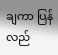ချကာ ပြန်လည်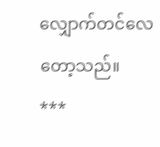လျှောက်တင်လေတော့သည်။
***